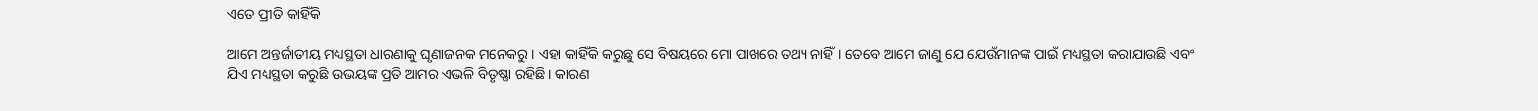ଏତେ ପ୍ରୀତି କାହିଁକି

ଆମେ ଅନ୍ତର୍ଜାତୀୟ ମଧ୍ୟସ୍ଥତା ଧାରଣାକୁ ଘୃଣାଜନକ ମନେକରୁ। ଏହା କାହିଁକି କରୁଛୁ ସେ ବିଷୟରେ ମୋ ପାଖରେ ତଥ୍ୟ ନାହିଁ। ତେବେ ଆମେ ଜାଣୁ ଯେ ଯେଉଁମାନଙ୍କ ପାଇଁ ମଧ୍ୟସ୍ଥତା କରାଯାଉଛି ଏବଂ ଯିଏ ମଧ୍ୟସ୍ଥତା କରୁଛି ଉଭୟଙ୍କ ପ୍ରତି ଆମର ଏଭଳି ବିତୃଷ୍ଣା ରହିଛି। କାରଣ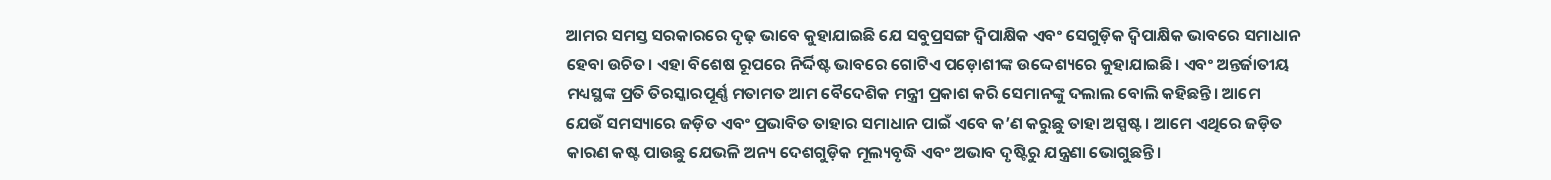ଆମର ସମସ୍ତ ସରକାରରେ ଦୃଢ଼ ଭାବେ କୁହାଯାଇଛି ଯେ ସବୁପ୍ରସଙ୍ଗ ଦ୍ୱିପାକ୍ଷିକ ଏବଂ ସେଗୁଡ଼ିକ ଦ୍ୱିପାକ୍ଷିକ ଭାବରେ ସମାଧାନ ହେବା ଉଚିତ। ଏହା ବିଶେଷ ରୂପରେ ନିର୍ଦ୍ଦିଷ୍ଟ ଭାବରେ ଗୋଟିଏ ପଡ଼ୋଶୀଙ୍କ ଉଦ୍ଦେଶ୍ୟରେ କୁହାଯାଇଛି। ଏବଂ ଅନ୍ତର୍ଜାତୀୟ ମଧ୍ୟସ୍ଥଙ୍କ ପ୍ରତି ତିରସ୍କାରପୂର୍ଣ୍ଣ ମତାମତ ଆମ ବୈଦେଶିକ ମନ୍ତ୍ରୀ ପ୍ରକାଶ କରି ସେମାନଙ୍କୁ ଦଲାଲ ବୋଲି କହିଛନ୍ତି। ଆମେ ଯେଉଁ ସମସ୍ୟାରେ ଜଡ଼ିତ ଏବଂ ପ୍ରଭାବିତ ତାହାର ସମାଧାନ ପାଇଁ ଏବେ କ’ଣ କରୁଛୁ ତାହା ଅସ୍ପଷ୍ଟ। ଆମେ ଏଥିରେ ଜଡ଼ିତ କାରଣ କଷ୍ଟ ପାଉଛୁ ଯେଭଳି ଅନ୍ୟ ଦେଶଗୁଡ଼ିକ ମୂଲ୍ୟବୃଦ୍ଧି ଏବଂ ଅଭାବ ଦୃଷ୍ଟିରୁ ଯନ୍ତ୍ରଣା ଭୋଗୁଛନ୍ତି।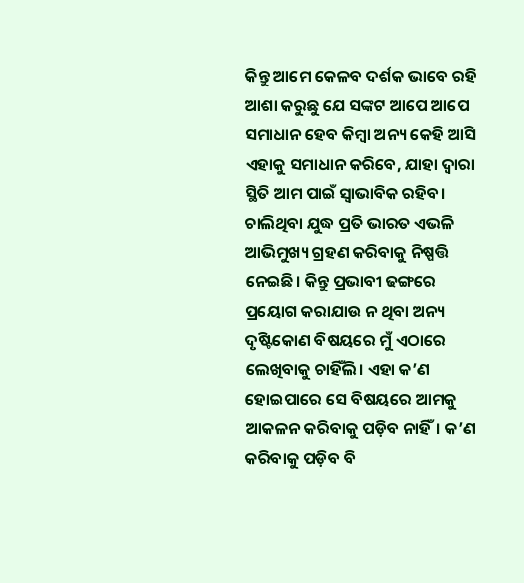କିନ୍ତୁ ଆମେ କେଳବ ଦର୍ଶକ ଭାବେ ରହି ଆଶା କରୁଛୁ ଯେ ସଙ୍କଟ ଆପେ ଆପେ ସମାଧାନ ହେବ କିମ୍ବା ଅନ୍ୟ କେହି ଆସି ଏହାକୁ ସମାଧାନ କରିବେ, ଯାହା ଦ୍ୱାରା ସ୍ଥିତି ଆମ ପାଇଁ ସ୍ବାଭାବିକ ରହିବ। ଚାଲିଥିବା ଯୁଦ୍ଧ ପ୍ରତି ଭାରତ ଏଭଳି ଆଭିମୁଖ୍ୟ ଗ୍ରହଣ କରିବାକୁ ନିଷ୍ପତ୍ତି ନେଇଛି। କିନ୍ତୁ ପ୍ରଭାବୀ ଢଙ୍ଗରେ ପ୍ରୟୋଗ କରାଯାଉ ନ ଥିବା ଅନ୍ୟ ଦୃଷ୍ଟିକୋଣ ବିଷୟରେ ମୁଁ ଏଠାରେ ଲେଖିବାକୁ ଚାହିଁଲି। ଏହା କ’ଣ ହୋଇପାରେ ସେ ବିଷୟରେ ଆମକୁ ଆକଳନ କରିବାକୁ ପଡ଼ିବ ନାହିଁ। କ’ଣ କରିବାକୁ ପଡ଼ିବ ବି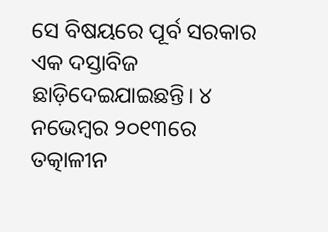ସେ ବିଷୟରେ ପୂର୍ବ ସରକାର ଏକ ଦସ୍ତାବିଜ ଛାଡ଼ିଦେଇଯାଇଛନ୍ତି। ୪ ନଭେମ୍ବର ୨୦୧୩ରେ ତତ୍କାଳୀନ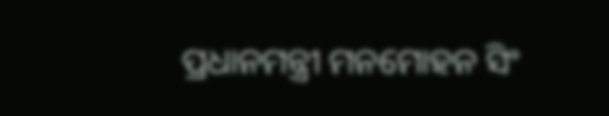ପ୍ରଧାନମନ୍ତ୍ରୀ ମନମୋହନ ସିଂ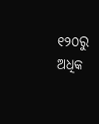୧୨୦ରୁ ଅଧିକ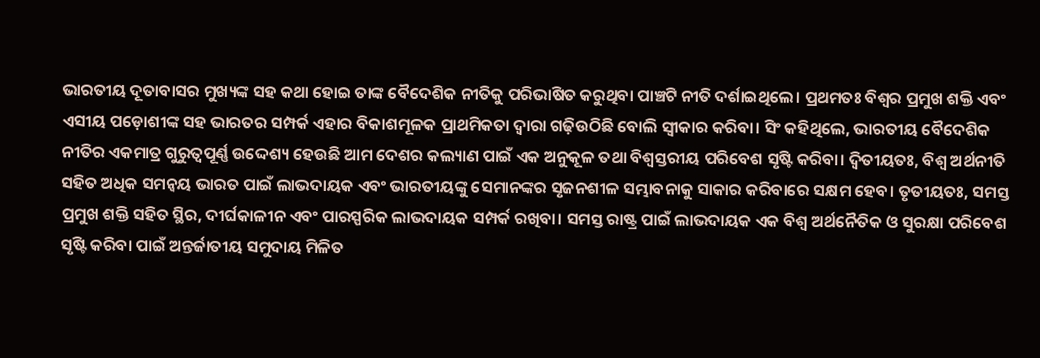ଭାରତୀୟ ଦୂତାବାସର ମୁଖ୍ୟଙ୍କ ସହ କଥା ହୋଇ ତାଙ୍କ ବୈଦେଶିକ ନୀତିକୁ ପରିଭାଷିତ କରୁଥିବା ପାଞ୍ଚଟି ନୀତି ଦର୍ଶାଇଥିଲେ। ପ୍ରଥମତଃ ବିଶ୍ୱର ପ୍ରମୁଖ ଶକ୍ତି ଏବଂ ଏସୀୟ ପଡ଼ୋଶୀଙ୍କ ସହ ଭାରତର ସମ୍ପର୍କ ଏହାର ବିକାଶମୂଳକ ପ୍ରାଥମିକତା ଦ୍ୱାରା ଗଢ଼ିଉଠିଛି ବୋଲି ସ୍ବୀକାର କରିବା। ସିଂ କହିଥିଲେ, ଭାରତୀୟ ବୈଦେଶିକ ନୀତିର ଏକମାତ୍ର ଗୁରୁତ୍ୱପୂର୍ଣ୍ଣ ଉଦ୍ଦେଶ୍ୟ ହେଉଛି ଆମ ଦେଶର କଲ୍ୟାଣ ପାଇଁ ଏକ ଅନୁକୂଳ ତଥା ବିଶ୍ୱସ୍ତରୀୟ ପରିବେଶ ସୃଷ୍ଟି କରିବା। ଦ୍ୱିତୀୟତଃ, ବିଶ୍ୱ ଅର୍ଥନୀତି ସହିତ ଅଧିକ ସମନ୍ବୟ ଭାରତ ପାଇଁ ଲାଭଦାୟକ ଏବଂ ଭାରତୀୟଙ୍କୁ ସେମାନଙ୍କର ସୃଜନଶୀଳ ସମ୍ଭାବନାକୁ ସାକାର କରିବାରେ ସକ୍ଷମ ହେବ। ତୃତୀୟତଃ, ସମସ୍ତ ପ୍ରମୁଖ ଶକ୍ତି ସହିତ ସ୍ଥିର, ଦୀର୍ଘକାଳୀନ ଏବଂ ପାରସ୍ପରିକ ଲାଭଦାୟକ ସମ୍ପର୍କ ରଖିବା। ସମସ୍ତ ରାଷ୍ଟ୍ର ପାଇଁ ଲାଭଦାୟକ ଏକ ବିଶ୍ୱ ଅର୍ଥନୈତିକ ଓ ସୁରକ୍ଷା ପରିବେଶ ସୃଷ୍ଟି କରିବା ପାଇଁ ଅନ୍ତର୍ଜାତୀୟ ସମୁଦାୟ ମିଳିତ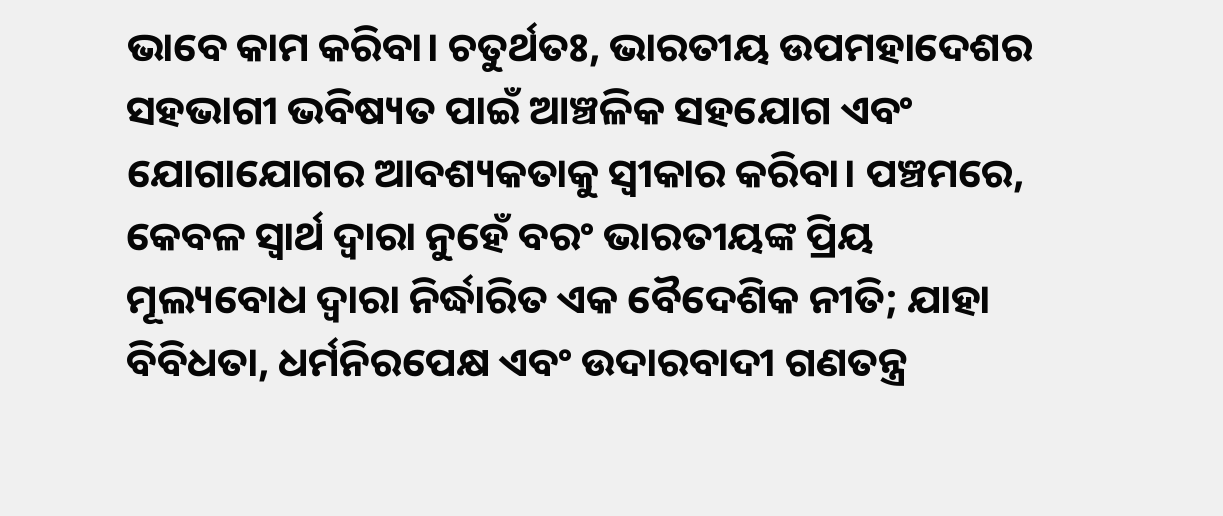ଭାବେ କାମ କରିବା। ଚତୁର୍ଥତଃ, ଭାରତୀୟ ଉପମହାଦେଶର ସହଭାଗୀ ଭବିଷ୍ୟତ ପାଇଁ ଆଞ୍ଚଳିକ ସହଯୋଗ ଏବଂ ଯୋଗାଯୋଗର ଆବଶ୍ୟକତାକୁ ସ୍ବୀକାର କରିବା। ପଞ୍ଚମରେ, କେବଳ ସ୍ବାର୍ଥ ଦ୍ୱାରା ନୁହେଁ ବରଂ ଭାରତୀୟଙ୍କ ପ୍ରିୟ ମୂଲ୍ୟବୋଧ ଦ୍ୱାରା ନିର୍ଦ୍ଧାରିତ ଏକ ବୈଦେଶିକ ନୀତି; ଯାହା ବିବିଧତା, ଧର୍ମନିରପେକ୍ଷ ଏବଂ ଉଦାରବାଦୀ ଗଣତନ୍ତ୍ର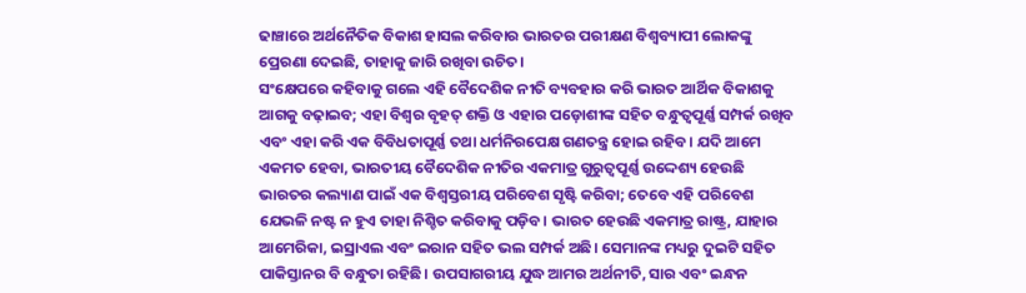ଢାଞ୍ଚାରେ ଅର୍ଥନୈତିକ ବିକାଶ ହାସଲ କରିବାର ଭାରତର ପରୀକ୍ଷଣ ବିଶ୍ୱବ୍ୟାପୀ ଲୋକଙ୍କୁ ପ୍ରେରଣା ଦେଇଛି, ତାହାକୁ ଜାରି ରଖିବା ଉଚିତ।
ସଂକ୍ଷେପରେ କହିବାକୁ ଗଲେ ଏହି ବୈଦେଶିକ ନୀତି ବ୍ୟବହାର କରି ଭାରତ ଆର୍ଥିକ ବିକାଶକୁ ଆଗକୁ ବଢ଼ାଇବ; ଏହା ବିଶ୍ୱର ବୃହତ୍‌ ଶକ୍ତି ଓ ଏହାର ପଡ଼ୋଶୀଙ୍କ ସହିତ ବନ୍ଧୁତ୍ୱପୂର୍ଣ୍ଣ ସମ୍ପର୍କ ରଖିବ ଏବଂ ଏହା କରି ଏକ ବିବିଧତାପୂର୍ଣ୍ଣ ତଥା ଧର୍ମନିରପେକ୍ଷ ଗଣତନ୍ତ୍ର ହୋଇ ରହିବ। ଯଦି ଆମେ ଏକମତ ହେବା, ଭାରତୀୟ ବୈଦେଶିକ ନୀତିର ଏକମାତ୍ର ଗୁରୁତ୍ୱପୂର୍ଣ୍ଣ ଉଦ୍ଦେଶ୍ୟ ହେଉଛି ଭାରତର କଲ୍ୟାଣ ପାଇଁ ଏକ ବିଶ୍ୱସ୍ତରୀୟ ପରିବେଶ ସୃଷ୍ଟି କରିବା; ତେବେ ଏହି ପରିବେଶ ଯେଭଳି ନଷ୍ଟ ନ ହୁଏ ତାହା ନିଶ୍ଚିତ କରିବାକୁ ପଡ଼ିବ। ଭାରତ ହେଉଛି ଏକମାତ୍ର ରାଷ୍ଟ୍ର, ଯାହାର ଆମେରିକା, ଇସ୍ରାଏଲ ଏବଂ ଇରାନ ସହିତ ଭଲ ସମ୍ପର୍କ ଅଛି। ସେମାନଙ୍କ ମଧ୍ୟରୁ ଦୁଇଟି ସହିତ ପାକିସ୍ତାନର ବି ବନ୍ଧୁତା ରହିଛି। ଉପସାଗରୀୟ ଯୁଦ୍ଧ ଆମର ଅର୍ଥନୀତି, ସାର ଏବଂ ଇନ୍ଧନ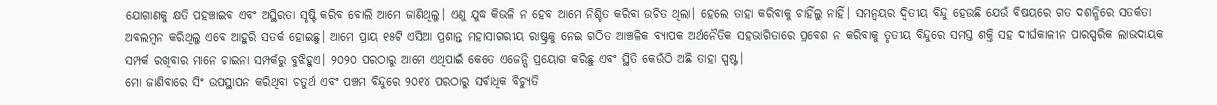ଯୋଗାଣକୁ କ୍ଷତି ପହଞ୍ଚାଇବ ଏବଂ ଅସ୍ଥିରତା ସୃଷ୍ଟି କରିବ ବୋଲି ଆମେ ଜାଣିଥିଲୁ। ଏଣୁ ଯୁଦ୍ଧ କିଭଳି ନ ହେବ ଆମେ ନିଶ୍ଚିତ କରିବା ଉଚିତ ଥିଲା। ହେଲେ ତାହା କରିବାକୁ ଚାହିଁଲୁ ନାହିଁ। ସମନ୍ବୟର ଦ୍ୱିତୀୟ ବିନ୍ଦୁ ହେଉଛି ଯେଉଁ ବିଷୟରେ ଗତ ଦଶନ୍ଧିରେ ସତର୍କତା ଅବଲମ୍ବନ କରିଥିଲୁ ଏବେ ଆହୁରି ସତର୍କ ହୋଇଛୁ। ଆମେ ପ୍ରାୟ ୧୫ଟି ଏସିଆ ପ୍ରଶାନ୍ତ ମହାସାଗରୀୟ ରାଷ୍ଟ୍ରକୁ ନେଇ ଗଠିତ ଆଞ୍ଚଳିକ ବ୍ୟାପକ ଅର୍ଥନୈତିକ ସହଭାଗିତାରେ ପ୍ରବେଶ ନ କରିବାକୁ ତୃତୀୟ ବିନ୍ଦୁରେ ସମସ୍ତ ଶକ୍ତି ସହ ଦୀର୍ଘକାଳୀନ ପାରସ୍ପରିକ ଲାଭଦାୟକ ସମ୍ପର୍କ ରଖିବାର ମାନେ ଚାଇନା ସମ୍ପର୍କରୁ ବୁଝିହୁଏ। ୨୦୨୦ ପରଠାରୁ ଆମେ ଏଥିପାଇଁ କେତେ ଏଜେନ୍ସି ପ୍ରୟୋଗ କରିଛୁ ଏବଂ ସ୍ଥିତି କେଉଁଠି ଅଛି ତାହା ସ୍ପଷ୍ଟ।
ମୋ ଜାଣିବାରେ ସିଂ ଉପସ୍ଥାପନ କରିଥିବା ଚତୁର୍ଥ ଏବଂ ପଞ୍ଚମ ବିନ୍ଦୁରେ ୨୦୧୪ ପରଠାରୁ ସର୍ବାଧିକ ବିଚ୍ୟୁତି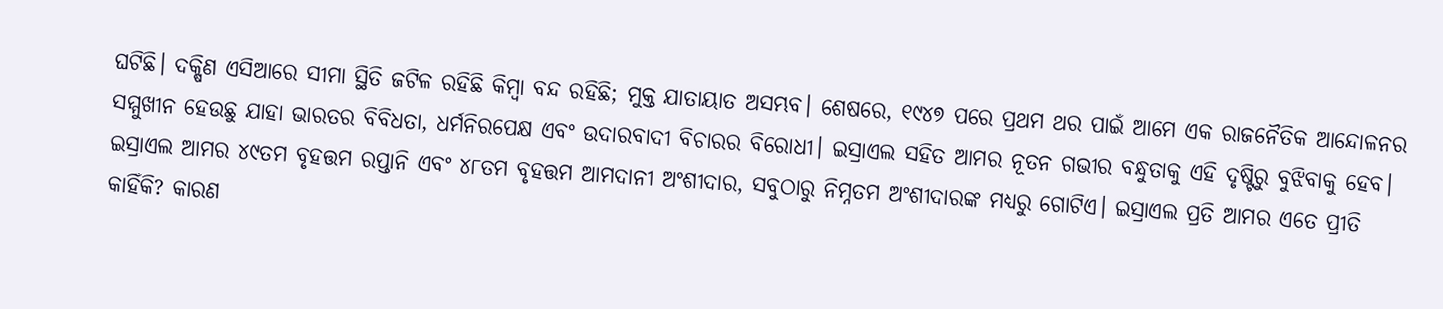ଘଟିଛି। ଦକ୍ଷିଣ ଏସିଆରେ ସୀମା ସ୍ଥିତି ଜଟିଳ ରହିଛି କିମ୍ବା ବନ୍ଦ ରହିଛି; ମୁକ୍ତ ଯାତାୟାତ ଅସମ୍ଭବ। ଶେଷରେ, ୧୯୪୭ ପରେ ପ୍ରଥମ ଥର ପାଇଁ ଆମେ ଏକ ରାଜନୈତିକ ଆନ୍ଦୋଳନର ସମ୍ମୁଖୀନ ହେଉଛୁ ଯାହା ଭାରତର ବିବିଧତା, ଧର୍ମନିରପେକ୍ଷ ଏବଂ ଉଦାରବାଦୀ ବିଚାରର ବିରୋଧୀ। ଇସ୍ରାଏଲ ସହିତ ଆମର ନୂତନ ଗଭୀର ବନ୍ଧୁତାକୁ ଏହି ଦୃଷ୍ଟିରୁ ବୁଝିବାକୁ ହେବ। ଇସ୍ରାଏଲ ଆମର ୪୯ତମ ବୃହତ୍ତମ ରପ୍ତାନି ଏବଂ ୪୮ତମ ବୃହତ୍ତମ ଆମଦାନୀ ଅଂଶୀଦାର, ସବୁଠାରୁ ନିମ୍ନତମ ଅଂଶୀଦାରଙ୍କ ମଧ୍ୟରୁ ଗୋଟିଏ। ଇସ୍ରାଏଲ ପ୍ରତି ଆମର ଏତେ ପ୍ରୀତି କାହିଁକି? କାରଣ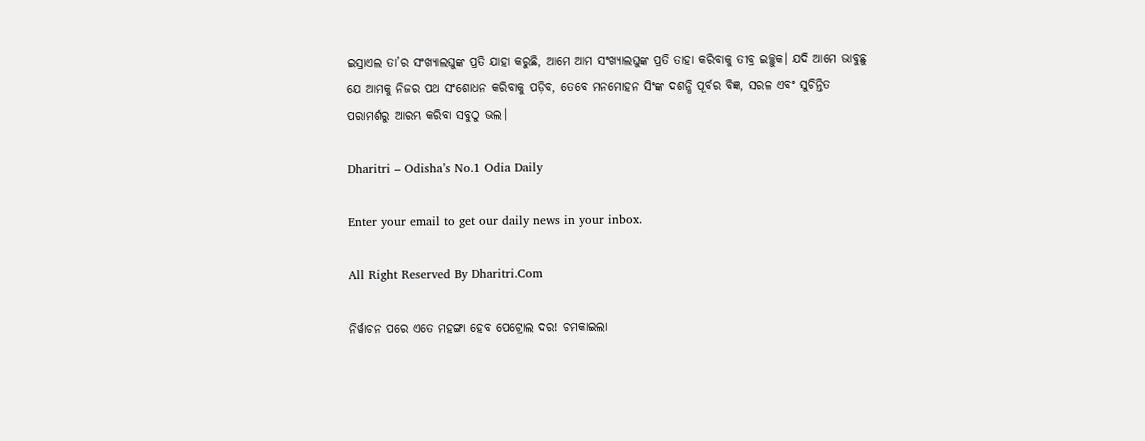ଇସ୍ରାଏଲ ତା’ର ସଂଖ୍ୟାଲଘୁଙ୍କ ପ୍ରତି ଯାହା କରୁଛି, ଆମେ ଆମ ସଂଖ୍ୟାଲଘୁଙ୍କ ପ୍ରତି ତାହା କରିବାକୁ ତୀବ୍ର ଇଚ୍ଛୁକ। ଯଦି ଆମେ ଭାବୁଛୁ ଯେ ଆମକୁ ନିଜର ପଥ ସଂଶୋଧନ କରିବାକୁ ପଡ଼ିବ, ତେବେ ମନମୋହନ ସିଂଙ୍କ ଦଶନ୍ଧି ପୂର୍ବର ବିଜ୍ଞ, ସରଳ ଏବଂ ସୁଚିନ୍ତିତ ପରାମର୍ଶରୁ ଆରମ୍ଭ କରିବା ସବୁଠୁ ଭଲ।

Dharitri – Odisha’s No.1 Odia Daily

Enter your email to get our daily news in your inbox.

All Right Reserved By Dharitri.Com

ନିର୍ୱାଚନ ପରେ ଏତେ ମହଙ୍ଗା ହେବ ପେଟ୍ରୋଲ ଦର! ଚମକାଇଲା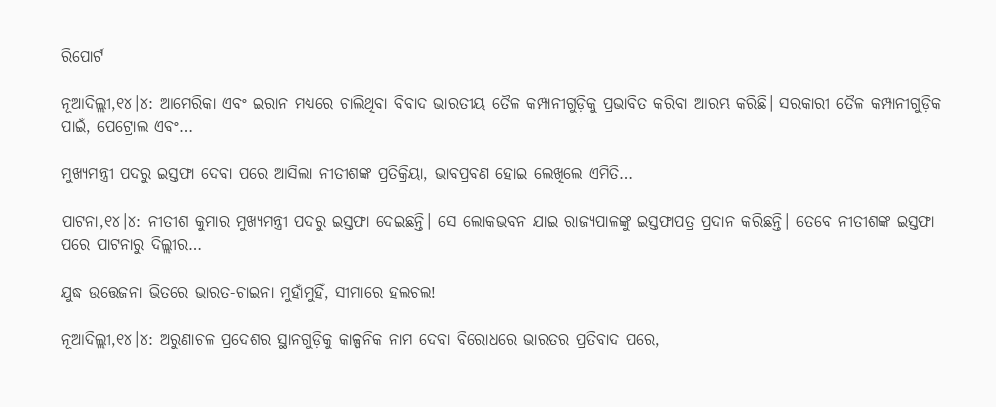ରିପୋର୍ଟ

ନୂଆଦିଲ୍ଲୀ,୧୪।୪: ଆମେରିକା ଏବଂ ଇରାନ ମଧ୍ୟରେ ଚାଲିଥିବା ବିବାଦ ଭାରତୀୟ ତୈଳ କମ୍ପାନୀଗୁଡ଼ିକୁ ପ୍ରଭାବିତ କରିବା ଆରମ୍ଭ କରିଛି। ସରକାରୀ ତୈଳ କମ୍ପାନୀଗୁଡ଼ିକ ପାଇଁ, ପେଟ୍ରୋଲ ଏବଂ…

ମୁଖ୍ୟମନ୍ତ୍ରୀ ପଦରୁ ଇସ୍ତଫା ଦେବା ପରେ ଆସିଲା ନୀତୀଶଙ୍କ ପ୍ରତିକ୍ରିୟା, ଭାବପ୍ରବଣ ହୋଇ ଲେଖିଲେ ଏମିତି…

ପାଟନା,୧୪।୪: ନୀତୀଶ କୁମାର ମୁଖ୍ୟମନ୍ତ୍ରୀ ପଦରୁ ଇସ୍ତଫା ଦେଇଛନ୍ତି। ସେ ଲୋକଭବନ ଯାଇ ରାଜ୍ୟପାଳଙ୍କୁ ଇସ୍ତଫାପତ୍ର ପ୍ରଦାନ କରିଛନ୍ତି। ତେବେ ନୀତୀଶଙ୍କ ଇସ୍ତଫା ପରେ ପାଟନାରୁ ଦିଲ୍ଲୀର…

ଯୁଦ୍ଧ ଉତ୍ତେଜନା ଭିତରେ ଭାରତ-ଚାଇନା ମୁହାଁମୁହିଁ, ସୀମାରେ ହଲଚଲ!

ନୂଆଦିଲ୍ଲୀ,୧୪।୪: ଅରୁଣାଚଳ ପ୍ରଦେଶର ସ୍ଥାନଗୁଡ଼ିକୁ କାଳ୍ପନିକ ନାମ ଦେବା ବିରୋଧରେ ଭାରତର ପ୍ରତିବାଦ ପରେ,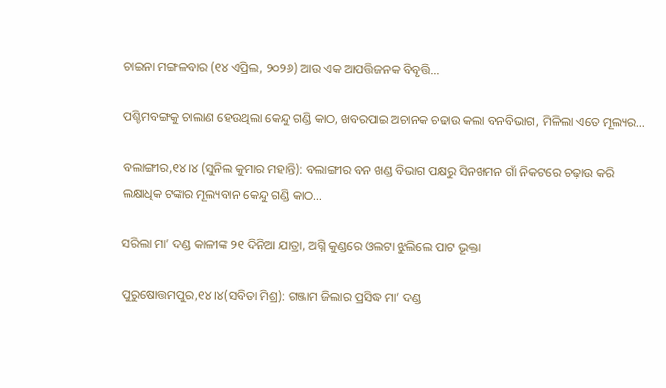ଚାଇନା ମଙ୍ଗଳବାର (୧୪ ଏପ୍ରିଲ, ୨୦୨୬) ଆଉ ଏକ ଆପତ୍ତିଜନକ ବିବୃତ୍ତି…

ପଶ୍ଚିମବଙ୍ଗକୁ ଚାଲାଣ ହେଉଥିଲା କେନ୍ଦୁ ଗଣ୍ଡି କାଠ, ଖବରପାଇ ଅଚାନକ ଚଢାଉ କଲା ବନବିଭାଗ, ମିଳିଲା ଏତେ ମୂଲ୍ୟର…

ବଲାଙ୍ଗୀର,୧୪।୪ (ସୁନିଲ କୁମାର ମହାନ୍ତି): ବଲାଙ୍ଗୀର ବନ ଖଣ୍ଡ ବିଭାଗ ପକ୍ଷରୁ ସିନଖମନ ଗାଁ ନିକଟରେ ଚଢ଼ାଉ କରି ଲକ୍ଷାଧିକ ଟଙ୍କାର ମୂଲ୍ୟବାନ କେନ୍ଦୁ ଗଣ୍ଡି କାଠ…

ସରିଲା ମା’ ଦଣ୍ଡ କାଳୀଙ୍କ ୨୧ ଦିନିଆ ଯାତ୍ରା, ଅଗ୍ନି କୁଣ୍ଡରେ ଓଲଟା ଝୁଲିଲେ ପାଟ ଭୂକ୍ତା

ପୁରୁଷୋତ୍ତମପୁର,୧୪।୪(ସବିତା ମିଶ୍ର): ଗଞ୍ଜାମ ଜିଲାର ପ୍ରସିଦ୍ଧ ମା’ ଦଣ୍ଡ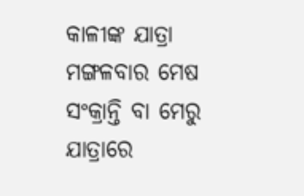କାଳୀଙ୍କ ଯାତ୍ରା ମଙ୍ଗଳବାର ମେଷ ସଂକ୍ରାନ୍ତି ବା ମେରୁ ଯାତ୍ରାରେ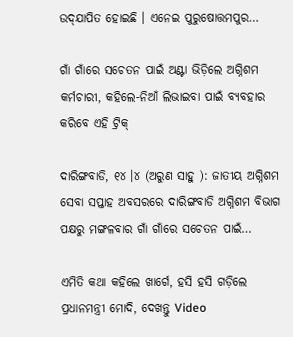ଉଦ୍‌ଯାପିତ ହୋଇଛି । ଏନେଇ ପୁରୁଷୋତ୍ତମପୁର…

ଗାଁ ଗାଁରେ ସଚେତନ ପାଇଁ ଅଣ୍ଟା ଭିଡ଼ିଲେ ଅଗ୍ନିଶମ କର୍ମଚାରୀ, କହିଲେ-ନିଆଁ ଲିଭାଇବା ପାଇଁ ବ୍ୟବହାର କରିବେ ଏହି ଟ୍ରିକ୍‌

ଦାରିଙ୍ଗବାଡି, ୧୪ ।୪ (ଅରୁଣ ସାହୁ ): ଜାତୀୟ ଅଗ୍ନିଶମ ସେବା ସପ୍ତାହ ଅବସରରେ ଦାରିଙ୍ଗବାଡି ଅଗ୍ନିଶମ ବିଭାଗ ପକ୍ଷରୁ ମଙ୍ଗଳବାର ଗାଁ ଗାଁରେ ସଚେତନ ପାଇଁ…

ଏମିତି କଥା କହିଲେ ଖାର୍ଗେ, ହସି ହସି ଗଡ଼ିଲେ ପ୍ରଧାନମନ୍ତ୍ରୀ ମୋଦି, ଦେଖନ୍ତୁ Video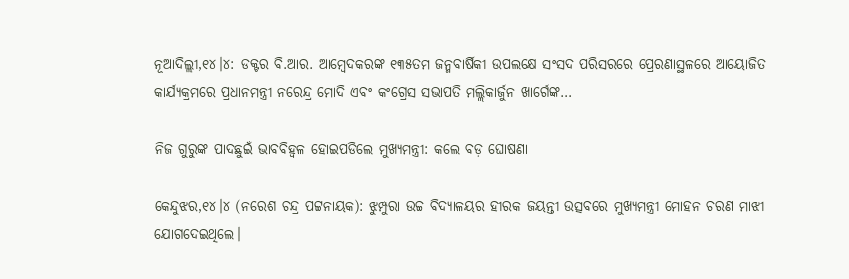ନୂଆଦିଲ୍ଲୀ,୧୪।୪: ଡକ୍ଟର ବି.ଆର. ଆମ୍ବେଦକରଙ୍କ ୧୩୫ତମ ଜନ୍ମବାର୍ଷିକୀ ଉପଲକ୍ଷେ ସଂସଦ ପରିସରରେ ପ୍ରେରଣାସ୍ଥଳରେ ଆୟୋଜିତ କାର୍ଯ୍ୟକ୍ରମରେ ପ୍ରଧାନମନ୍ତ୍ରୀ ନରେନ୍ଦ୍ର ମୋଦି ଏବଂ କଂଗ୍ରେସ ସଭାପତି ମଲ୍ଲିକାର୍ଜୁନ ଖାର୍ଗେଙ୍କ…

ନିଜ ଗୁରୁଙ୍କ ପାଦଛୁଇଁ ଭାବବିହ୍ବଳ ହୋଇପଡିଲେ ମୁଖ୍ୟମନ୍ତ୍ରୀ: କଲେ ବଡ଼ ଘୋଷଣା

କେନ୍ଦୁଝର,୧୪।୪ (ନରେଶ ଚନ୍ଦ୍ର ପଟ୍ଟନାୟକ): ଝୁମ୍ପୁରା ଉଚ୍ଚ ବିଦ୍ୟାଳୟର ହୀରକ ଜୟନ୍ତୀ ଉତ୍ସବରେ ମୁଖ୍ୟମନ୍ତ୍ରୀ ମୋହନ ଚରଣ ମାଝୀ ଯୋଗଦେଇଥିଲେ।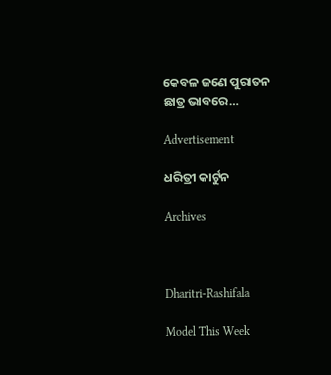କେବଳ ଜଣେ ପୁରାତନ ଛାତ୍ର ଭାବରେ…

Advertisement

ଧରିତ୍ରୀ କାର୍ଟୁନ

Archives



Dharitri-Rashifala

Model This Week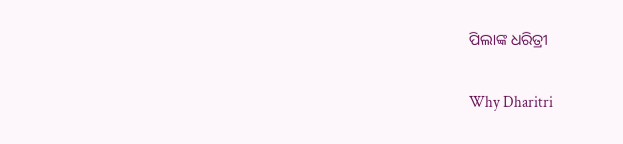ପିଲାଙ୍କ ଧରିତ୍ରୀ

Why Dharitri